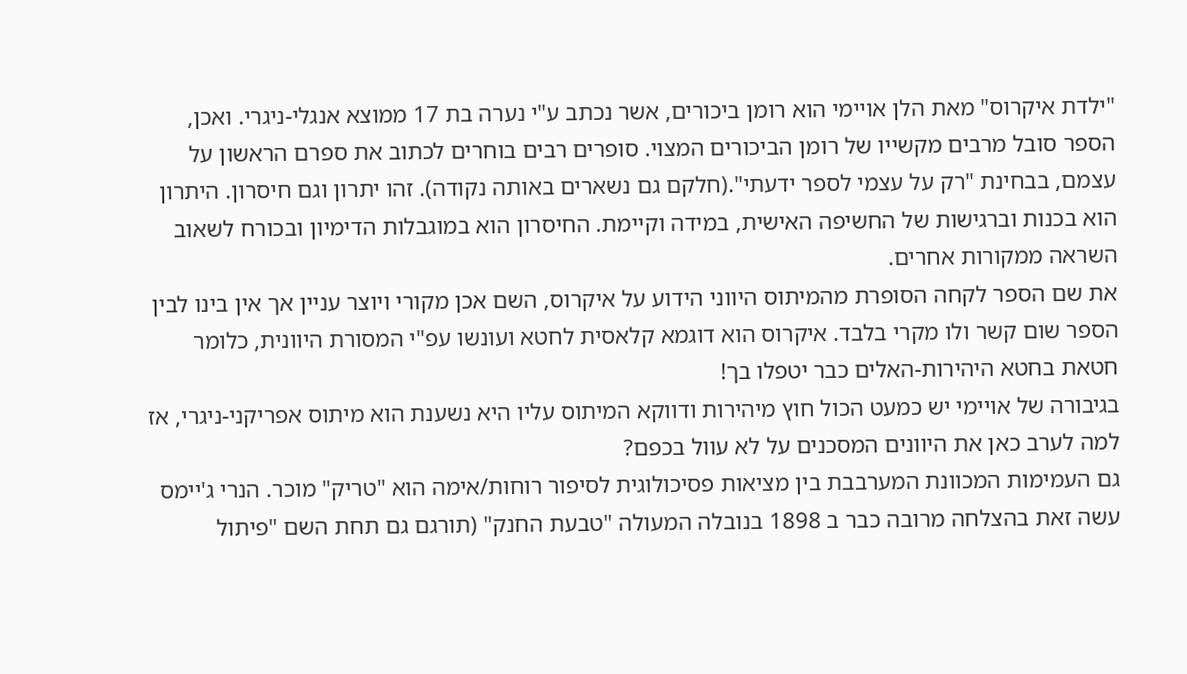"ילדת איקרוס" מאת הלן אויימי הוא רומן ביכורים, אשר נכתב ע"י נערה בת 17 ממוצא אנגלי-ניגרי. ואכן, הספר סובל מרבים מקשייו של רומן הביכורים המצוי. סופרים רבים בוחרים לכתוב את ספרם הראשון על עצמם, בבחינת "רק על עצמי לספר ידעתי".(חלקם גם נשארים באותה נקודה). זהו יתרון וגם חיסרון. היתרון הוא בכנות וברגישות של החשיפה האישית, במידה וקיימת. החיסרון הוא במוגבלות הדימיון ובכורח לשאוב השראה ממקורות אחרים.
את שם הספר לקחה הסופרת מהמיתוס היווני הידוע על איקרוס, השם אכן מקורי ויוצר עניין אך אין בינו לבין הספר שום קשר ולו מקרי בלבד. איקרוס הוא דוגמא קלאסית לחטא ועונשו עפ"י המסורת היוונית, כלומר חטאת בחטא היהירות-האלים כבר יטפלו בך!
בגיבורה של אויימי יש כמעט הכול חוץ מיהירות ודווקא המיתוס עליו היא נשענת הוא מיתוס אפריקני-ניגרי, אז למה לערב כאן את היוונים המסכנים על לא עוול בכפם?
גם העמימות המכוונת המערבבת בין מציאות פסיכולוגית לסיפור רוחות/אימה הוא "טריק" מוכר. הנרי ג'יימס עשה זאת בהצלחה מרובה כבר ב 1898 בנובלה המעולה "טבעת החנק" (תורגם גם תחת השם "פיתול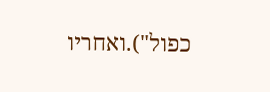כפול").ואחריו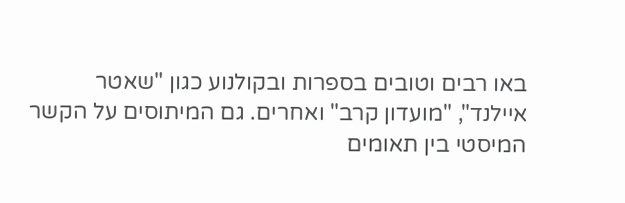באו רבים וטובים בספרות ובקולנוע כגון "שאטר איילנד", "מועדון קרב" ואחרים. גם המיתוסים על הקשר המיסטי בין תאומים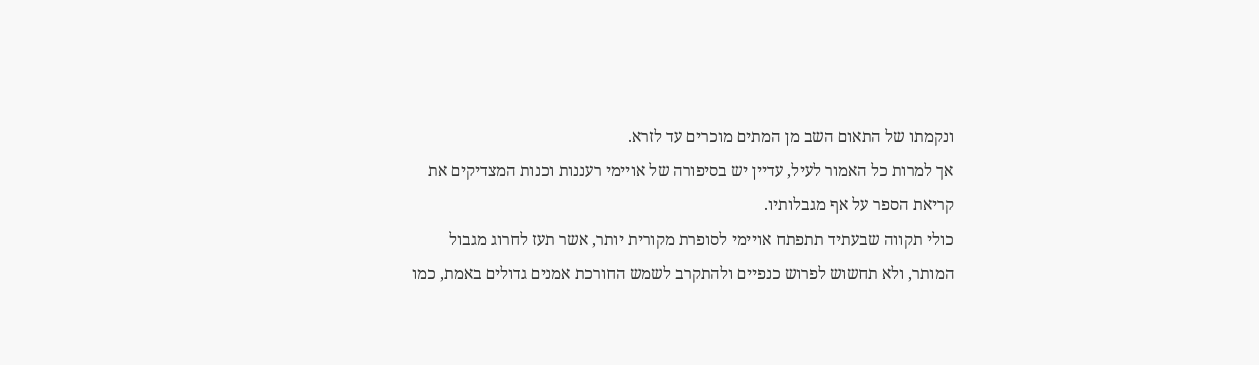ונקמתו של התאום השב מן המתים מוכרים עד לזרא.
אך למרות כל האמור לעיל, עדיין יש בסיפורה של אויימי רעננות וכנות המצדיקים את קריאת הספר על אף מגבלותיו.
כולי תקווה שבעתיד תתפתח אויימי לסופרת מקורית יותר, אשר תעז לחרוג מגבול המותר, ולא תחשוש לפרוש כנפיים ולהתקרב לשמש החורכת אמנים גדולים באמת, כמו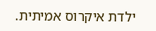ילדת איקרוס אמיתית.